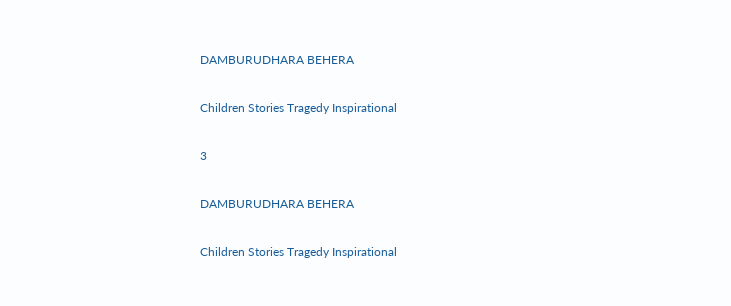DAMBURUDHARA BEHERA

Children Stories Tragedy Inspirational

3

DAMBURUDHARA BEHERA

Children Stories Tragedy Inspirational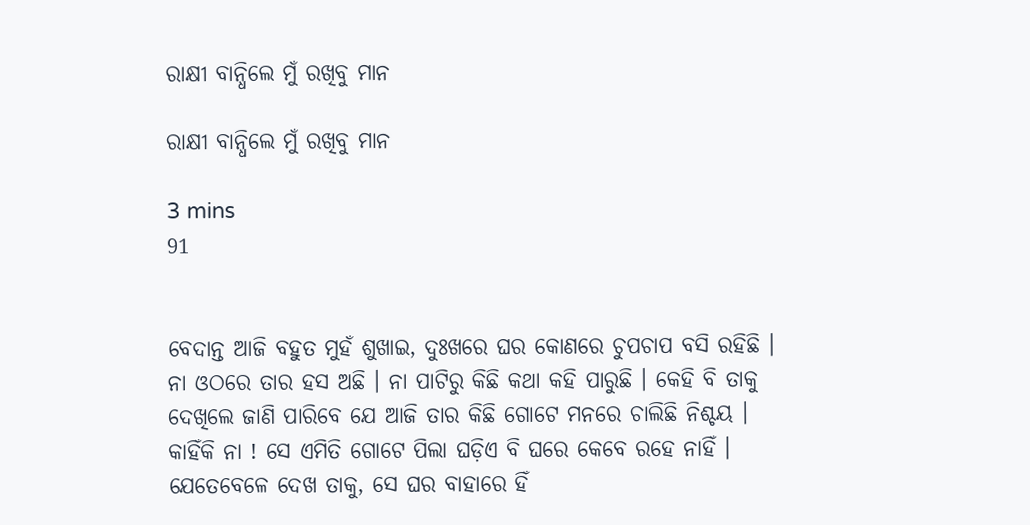ରାକ୍ଷୀ ବାନ୍ଧିଲେ ମୁଁ ରଖିବୁ ମାନ

ରାକ୍ଷୀ ବାନ୍ଧିଲେ ମୁଁ ରଖିବୁ ମାନ

3 mins
91


ବେଦାନ୍ତ ଆଜି ବହୁତ ମୁହଁ ଶୁଖାଇ, ଦୁଃଖରେ ଘର କୋଣରେ ଚୁପଚାପ ବସି ରହିଛି । ନା ଓଠରେ ତାର ହସ ଅଛି । ନା ପାଟିରୁ କିଛି କଥା କହି ପାରୁଛି । କେହି ବି ତାକୁ ଦେଖିଲେ ଜାଣି ପାରିବେ ଯେ ଆଜି ତାର କିଛି ଗୋଟେ ମନରେ ଚାଲିଛି ନିଶ୍ଚୟ । କାହିଁକି ନା ! ସେ ଏମିତି ଗୋଟେ ପିଲା ଘଡ଼ିଏ ବି ଘରେ କେବେ ରହେ ନାହିଁ । ଯେତେବେଳେ ଦେଖ ତାକୁ, ସେ ଘର ବାହାରେ ହିଁ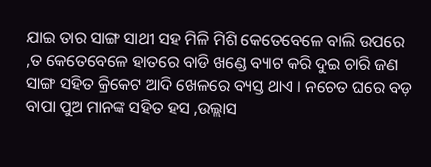ଯାଇ ତାର ସାଙ୍ଗ ସାଥୀ ସହ ମିଳି ମିଶି କେତେବେଳେ ବାଲି ଉପରେ ,ତ କେତେବେଳେ ହାତରେ ବାଡି ଖଣ୍ଡେ ବ୍ୟାଟ କରି ଦୁଇ ଚାରି ଜଣ ସାଙ୍ଗ ସହିତ କ୍ରିକେଟ ଆଦି ଖେଳରେ ବ୍ୟସ୍ତ ଥାଏ । ନଚେତ ଘରେ ବଡ଼ ବାପା ପୁଅ ମାନଙ୍କ ସହିତ ହସ ,ଉଲ୍ଲାସ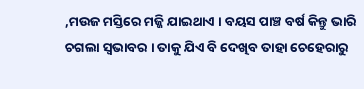,ମଉଜ ମସ୍ତିରେ ମଜ୍ଜି ଯାଇଥାଏ । ବୟସ ପାଞ୍ଚ ବର୍ଷ କିନ୍ତୁ ଭାରି ଚଗଲା ସ୍ୱଭାବର । ତାକୁ ଯିଏ ବି ଦେଖିବ ତାହା ଚେହେରାରୁ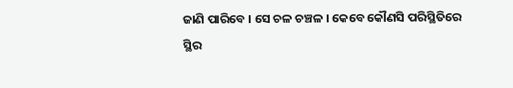ଜାଣି ପାରିବେ । ସେ ଚଳ ଚଞ୍ଚଳ । କେବେ କୌଣସି ପରିସ୍ଥିତିରେ ସ୍ଥିର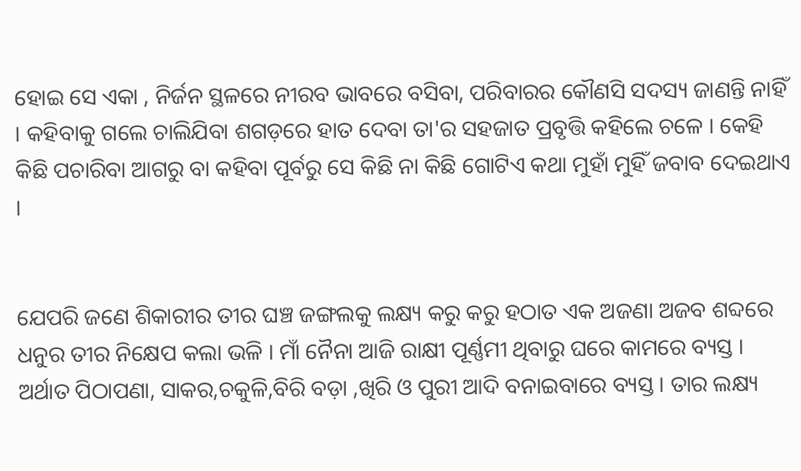ହୋଇ ସେ ଏକା , ନିର୍ଜନ ସ୍ଥଳରେ ନୀରବ ଭାବରେ ବସିବା, ପରିବାରର କୌଣସି ସଦସ୍ୟ ଜାଣନ୍ତି ନାହିଁ । କହିବାକୁ ଗଲେ ଚାଲିଯିବା ଶଗଡ଼ରେ ହାତ ଦେବା ତା'ର ସହଜାତ ପ୍ରବୃତ୍ତି କହିଲେ ଚଳେ । କେହି କିଛି ପଚାରିବା ଆଗରୁ ବା କହିବା ପୂର୍ବରୁ ସେ କିଛି ନା କିଛି ଗୋଟିଏ କଥା ମୁହାଁ ମୁହିଁ ଜବାବ ଦେଇଥାଏ ।


ଯେପରି ଜଣେ ଶିକାରୀର ତୀର ଘଞ୍ଚ ଜଙ୍ଗଲକୁ ଲକ୍ଷ୍ୟ କରୁ କରୁ ହଠାତ ଏକ ଅଜଣା ଅଜବ ଶବ୍ଦରେ ଧନୁର ତୀର ନିକ୍ଷେପ କଲା ଭଳି । ମାଁ ନୈନା ଆଜି ରାକ୍ଷୀ ପୂର୍ଣ୍ଣମୀ ଥିବାରୁ ଘରେ କାମରେ ବ୍ୟସ୍ତ । ଅର୍ଥାତ ପିଠାପଣା, ସାକର,ଚକୁଳି,ବିରି ବଡ଼ା ,ଖିରି ଓ ପୁରୀ ଆଦି ବନାଇବାରେ ବ୍ୟସ୍ତ । ତାର ଲକ୍ଷ୍ୟ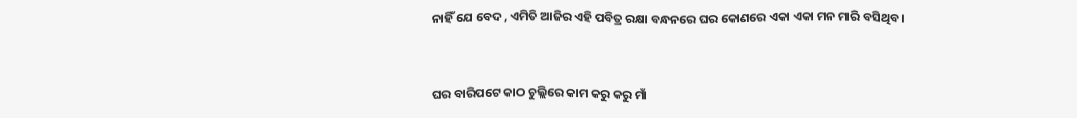ନାହିଁ ଯେ ବେଦ , ଏମିତି ଆଜିର ଏହି ପବିତ୍ର ରକ୍ଷା ବନ୍ଧନରେ ଘର କୋଣରେ ଏକା ଏକା ମନ ମାରି ବସିଥିବ ।


ଘର ବାରିପଟେ କାଠ ଚୁଲ୍ଲିରେ କାମ କରୁ କରୁ ମାଁ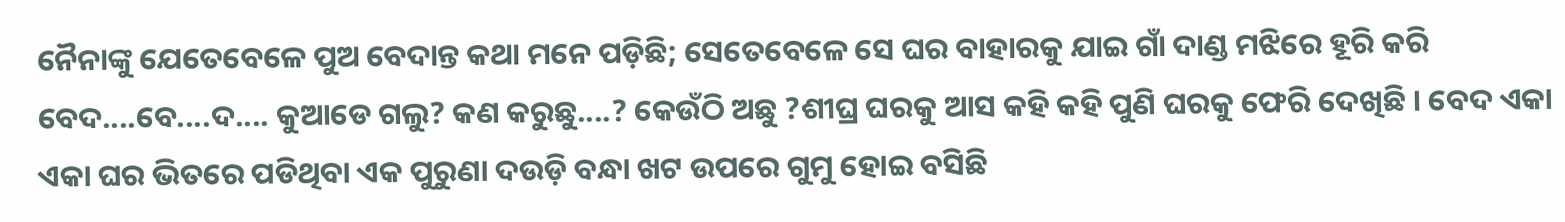ନୈନାଙ୍କୁ ଯେତେବେଳେ ପୁଅ ବେଦାନ୍ତ କଥା ମନେ ପଡ଼ିଛି; ସେତେବେଳେ ସେ ଘର ବାହାରକୁ ଯାଇ ଗାଁ ଦାଣ୍ଡ ମଝିରେ ହୂରି କରି ବେଦ....ବେ....ଦ.... କୁଆଡେ ଗଲୁ? କଣ କରୁଛୁ....? କେଉଁଠି ଅଛୁ ?ଶୀଘ୍ର ଘରକୁ ଆସ କହି କହି ପୁଣି ଘରକୁ ଫେରି ଦେଖିଛି । ବେଦ ଏକା ଏକା ଘର ଭିତରେ ପଡିଥିବା ଏକ ପୁରୁଣା ଦଉଡ଼ି ବନ୍ଧା ଖଟ ଉପରେ ଗୁମୁ ହୋଇ ବସିଛି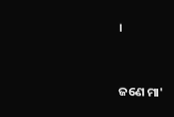।


ଜଣେ ମା'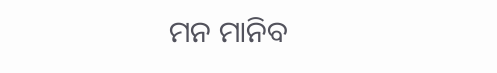ମନ ମାନିବ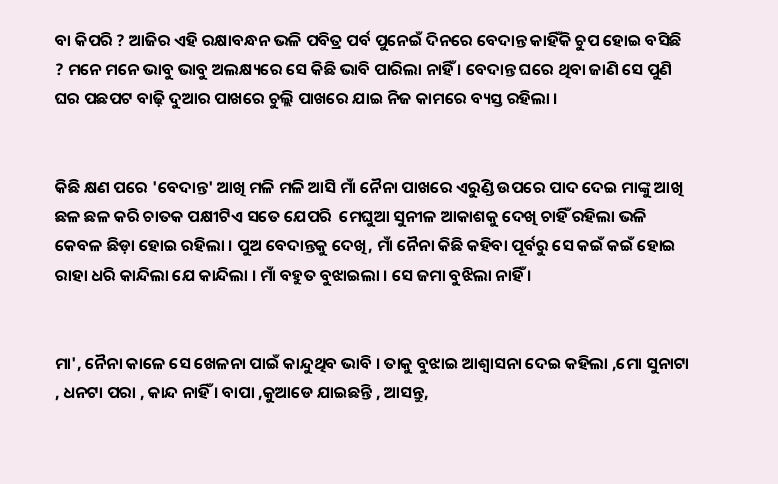ବା କିପରି ? ଆଜିର ଏହି ରକ୍ଷାବନ୍ଧନ ଭଳି ପବିତ୍ର ପର୍ବ ପୁନେଇଁ ଦିନରେ ବେଦାନ୍ତ କାହିଁକି ଚୁପ ହୋଇ ବସିଛି ? ମନେ ମନେ ଭାବୁ ଭାବୁ ଅଲକ୍ଷ୍ୟରେ ସେ କିଛି ଭାବି ପାରିଲା ନାହିଁ । ବେଦାନ୍ତ ଘରେ ଥିବା ଜାଣି ସେ ପୁଣି ଘର ପଛପଟ ବାଢ଼ି ଦୁଆର ପାଖରେ ଚୁଲ୍ଲି ପାଖରେ ଯାଇ ନିଜ କାମରେ ବ୍ୟସ୍ତ ରହିଲା ।


କିଛି କ୍ଷଣ ପରେ 'ବେଦାନ୍ତ' ଆଖି ମଳି ମଳି ଆସି ମାଁ ନୈନା ପାଖରେ ଏରୁଣ୍ଡି ଉପରେ ପାଦ ଦେଇ ମାଙ୍କୁ ଆଖି ଛଳ ଛଳ କରି ଚାତକ ପକ୍ଷୀଟିଏ ସତେ ଯେପରି  ମେଘୁଆ ସୁନୀଳ ଆକାଶକୁ ଦେଖି ଚାହିଁ ରହିଲା ଭଳି କେବଳ ଛିଡ଼ା ହୋଇ ରହିଲା । ପୁଅ ବେଦାନ୍ତକୁ ଦେଖି, ମାଁ ନୈନା କିଛି କହିବା ପୂର୍ବରୁ ସେ କଇଁ କଇଁ ହୋଇ ରାହା ଧରି କାନ୍ଦିଲା ଯେ କାନ୍ଦିଲା । ମାଁ ବହୁତ ବୁଝାଇଲା । ସେ ଜମା ବୁଝିଲା ନାହିଁ ।


ମା', ନୈନା କାଳେ ସେ ଖେଳନା ପାଇଁ କାନ୍ଦୁଥିବ ଭାବି । ତାକୁ ବୁଝାଇ ଆଶ୍ୱାସନା ଦେଇ କହିଲା ,ମୋ ସୁନାଟା , ଧନଟା ପରା , କାନ୍ଦ ନାହିଁ । ବାପା ,କୁଆଡେ ଯାଇଛନ୍ତି , ଆସନ୍ତୁ,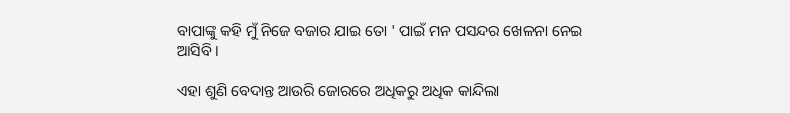ବାପାଙ୍କୁ କହି ମୁଁ ନିଜେ ବଜାର ଯାଇ ତୋ ' ପାଇଁ ମନ ପସନ୍ଦର ଖେଳନା ନେଇ ଆସିବି ।

ଏହା ଶୁଣି ବେଦାନ୍ତ ଆଉରି ଜୋରରେ ଅଧିକରୁ ଅଧିକ କାନ୍ଦିଲା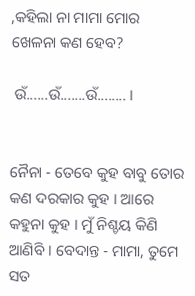,କହିଲା ନା ମାମା ମୋର ଖେଳନା କଣ ହେବ?

 ଉଁ......ଉଁ.......ଉଁ........ ।


ନୈନା - ତେବେ କୁହ ବାବୁ ତୋର କଣ ଦରକାର କୁହ । ଆରେ କହୁନା କୁହ । ମୁଁ ନିଶ୍ଚୟ କିଣି ଆଣିବି । ବେଦାନ୍ତ - ମାମା, ତୁମେ ସତ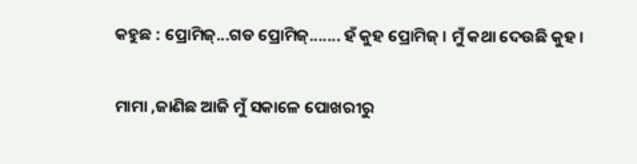କହୁଛ : ପ୍ରୋମିଜ୍...ଗଡ ପ୍ରୋମିଜ୍....... ହଁ କୁହ ପ୍ରୋମିଜ୍ । ମୁଁ କଥା ଦେଉଛି କୁହ ।

ମାମା ,ଜାଣିଛ ଆଜି ମୁଁ ସକାଳେ ପୋଖରୀରୁ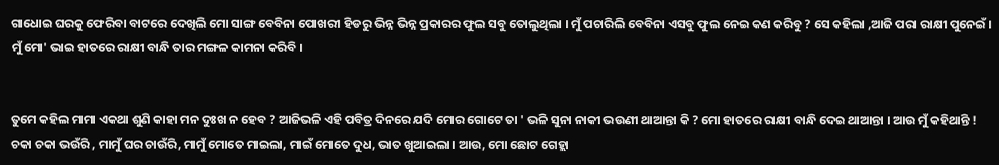ଗାଧୋଇ ଘରକୁ ଫେରିବା ବାଟରେ ଦେଖିଲି ମୋ ସାଙ୍ଗ ବେବିନା ପୋଖରୀ ହିଡରୁ ଭିନ୍ନ ଭିନ୍ନ ପ୍ରକାରର ଫୁଲ ସବୁ ତୋଲୁଥିଲା । ମୁଁ ପଚାରିଲି ବେବିନା ଏସବୁ ଫୁଲ ନେଇ କଣ କରିବୁ ? ସେ କହିଲା ,ଆଜି ପରା ରାକ୍ଷୀ ପୁନେଇଁ । ମୁଁ ମୋ' ଭାଇ ହାତରେ ରାକ୍ଷୀ ବାନ୍ଧି ତାର ମଙ୍ଗଳ କାମନା କରିବି ।


ତୁମେ କହିଲ ମାମା ଏକଥା ଶୁଣି କାହା ମନ ଦୁଃଖ ନ ହେବ ? ଆଜିଭଳି ଏହି ପବିତ୍ର ଦିନରେ ଯଦି ମୋର ଗୋଟେ ତା ' ଭଳି ସୁନା ନାକୀ ଭଉଣୀ ଥାଆନ୍ତା କି ? ମୋ ହାତରେ ରାକ୍ଷୀ ବାନ୍ଧି ଦେଇ ଥାଆନ୍ତା । ଆଉ ମୁଁ କହିଥାନ୍ତି ! ଚକା ଚକା ଭଉଁରି , ମାମୁଁ ଘର ଚାଉଁରି, ମାମୁଁ ମୋତେ ମାଇଲା, ମାଇଁ ମୋତେ ଦୁଧ, ଭାତ ଖୁଆଇଲା । ଆଉ, ମୋ ଛୋଟ ଗେହ୍ଲା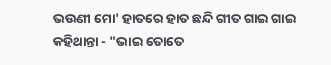ଭଉଣୀ ମୋ' ହାତରେ ହାତ ଛନ୍ଦି ଗୀତ ଗାଇ ଗାଇ କହିଥାନ୍ତା - "ଭାଇ ତୋତେ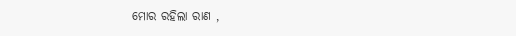ମୋର ରହିଲା ରାଣ ,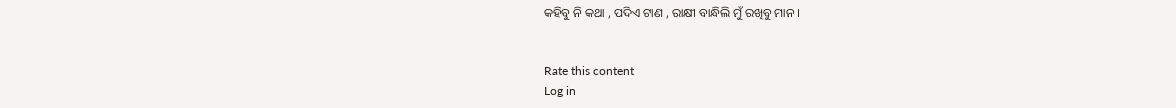କହିବୁ ନି କଥା , ପଦିଏ ଟାଣ , ରାକ୍ଷୀ ବାନ୍ଧିଲି ମୁଁ ରଖିବୁ ମାନ ।


Rate this content
Log in